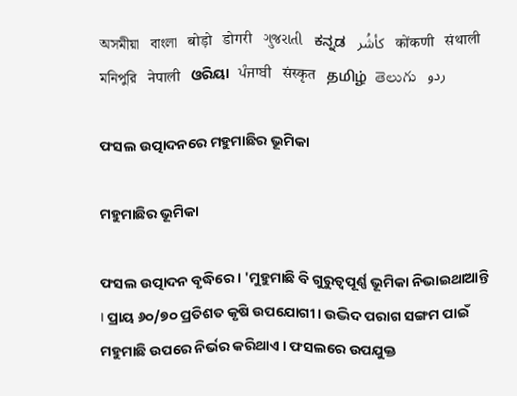অসমীয়া   বাংলা   बोड़ो   डोगरी   ગુજરાતી   ಕನ್ನಡ   كأشُر   कोंकणी   संथाली   মনিপুরি   नेपाली   ଓରିୟା   ਪੰਜਾਬੀ   संस्कृत   தமிழ்  తెలుగు   ردو

ଫସଲ ଉତ୍ପାଦନରେ ମହୁମାଛିର ଭୂମିକା

ମହୁମାଛିର ଭୂମିକା

ଫସଲ ଉତ୍ପାଦନ ବୃଦ୍ଧିରେ । 'ମୁହୁମାଛି ବି ଗୁରୁତ୍ୱପୂର୍ଣ୍ଣ ଭୂମିକା ନିଭାଇଥାଆନ୍ତି । ପ୍ରାୟ ୬୦/୭୦ ପ୍ରତିଶତ କୃଷି ଉପଯୋଗୀ। ଉଦ୍ଭିଦ ପରାଗ ସଙ୍ଗମ ପାଇଁ ମହୁମାଛି ଉପରେ ନିର୍ଭର କରିଥାଏ । ଫସଲରେ ଉପଯୁକ୍ତ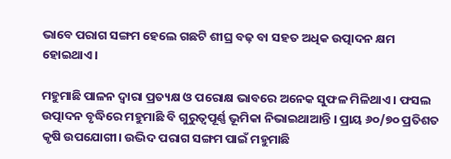ଭାବେ ପରାଗ ସଙ୍ଗମ ହେଲେ ଗଛଟି ଶୀଘ୍ର ବଢ଼ ବା ସହତ ଅଧିକ ଉତ୍ପାଦନ କ୍ଷମ ହୋଇଥାଏ।

ମହୁମାଛି ପାଳନ ଦ୍ଵାରା ପ୍ରତ୍ୟକ୍ଷ ଓ ପରୋକ୍ଷ ଭାବରେ ଅନେକ ସୁଫଳ ମିଳିଥାଏ । ଫସଲ ଉତ୍ପାଦନ ବୃଦ୍ଧିରେ ମହୁମାଛି ବି ଗୁରୁତ୍ୱପୂର୍ଣ୍ଣ ଭୂମିକା ନିଭାଇଥାଆନ୍ତି । ପ୍ରାୟ ୬୦/୭୦ ପ୍ରତିଶତ କୃଷି ଉପଯୋଗୀ। ଉଦ୍ଭିଦ ପରାଗ ସଙ୍ଗମ ପାଇଁ ମହୁମାଛି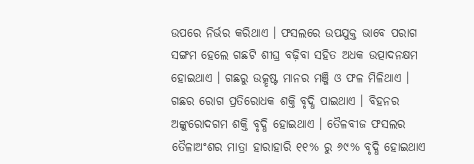ଉପରେ ନିର୍ଭର କରିଥାଏ । ଫସଲରେ ଉପଯୁକ୍ତ ଭାବେ ପରାଗ ସଙ୍ଗମ ହେଲେ ଗଛଟି ଶୀଘ୍ର ବଢ଼ିବା ସହିତ ଅଧକ ଉତ୍ପାଦନକ୍ଷମ ହୋଇଥାଏ । ଗଛରୁ ଉତ୍କୃଷ୍ଟ ମାନର ମଞ୍ଜି ଓ ଫଳ ମିଳିଥାଏ । ଗଛର ରୋଗ ପ୍ରତିରୋଧକ ଶକ୍ତି ବୃଦ୍ଧି ପାଇଥାଏ । ବିହନର ଅଙ୍କୁରୋଦଗମ ଶକ୍ତି ବୃଦ୍ଧି ହୋଇଥାଏ । ତୈଳବୀଜ ଫସଲର ତୈଳାଅଂଶର ମାତ୍ରା ହାରାହାରି ୧୧% ରୁ ୬୯% ବୃଦ୍ଧି ହୋଇଥାଏ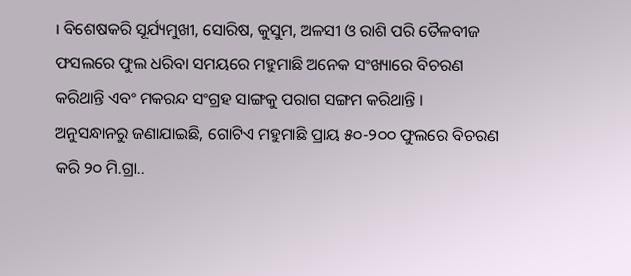। ବିଶେଷକରି ସୂର୍ଯ୍ୟମୁଖୀ, ସୋରିଷ, କୁସୁମ, ଅଳସୀ ଓ ରାଶି ପରି ତୈଳବୀଜ ଫସଲରେ ଫୁଲ ଧରିବା ସମୟରେ ମହୁମାଛି ଅନେକ ସଂଖ୍ୟାରେ ବିଚରଣ କରିଥାନ୍ତି ଏବଂ ମକରନ୍ଦ ସଂଗ୍ରହ ସାଙ୍ଗକୁ ପରାଗ ସଙ୍ଗମ କରିଥାନ୍ତି । ଅନୁସନ୍ଧାନରୁ ଜଣାଯାଇଛି, ଗୋଟିଏ ମହୁମାଛି ପ୍ରାୟ ୫୦-୨୦୦ ଫୁଲରେ ବିଚରଣ କରି ୨୦ ମି.ଗ୍ରା..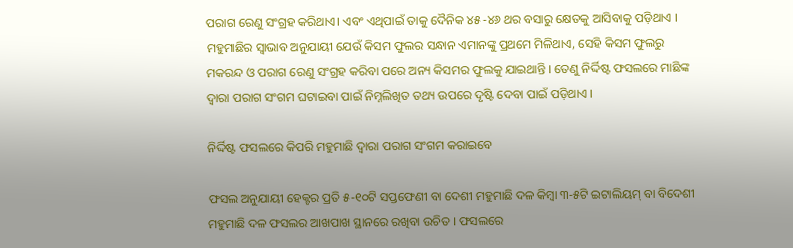ପରାଗ ରେଣୁ ସଂଗ୍ରହ କରିଥାଏ। ଏବଂ ଏଥିପାଇଁ ତାକୁ ଦୈନିକ ୪୫ -୪୬ ଥର ବସାରୁ କ୍ଷେତକୁ ଆସିବାକୁ ପଡ଼ିଥାଏ । ମହୁମାଛିର ସ୍ଵାଭାବ ଅନୁଯାୟୀ ଯେଉଁ କିସମ ଫୁଲର ସନ୍ଧାନ ଏମାନଙ୍କୁ ପ୍ରଥମେ ମିଳିଥାଏ, ସେହି କିସମ ଫୁଲରୁ ମକରନ୍ଦ ଓ ପରାଗ ରେଣୁ ସଂଗ୍ରହ କରିବା ପରେ ଅନ୍ୟ କିସମର ଫୁଲକୁ ଯାଇଥାନ୍ତି । ତେଣୁ ନିର୍ଦ୍ଦିଷ୍ଟ ଫସଲରେ ମାଛିଙ୍କ ଦ୍ଵାରା ପରାଗ ସଂଗମ ଘଟାଇବା ପାଇଁ ନିମ୍ନଲିଖିତ ତଥ୍ୟ ଉପରେ ଦୃଷ୍ଟି ଦେବା ପାଇଁ ପଡ଼ିଥାଏ ।

ନିର୍ଦ୍ଦିଷ୍ଟ ଫସଲରେ କିପରି ମହୁମାଛି ଦ୍ଵାରା ପରାଗ ସଂଗମ କରାଇବେ

ଫସଲ ଅନୁଯାୟୀ ହେକ୍ଟର ପ୍ରତି ୫-୧୦ଟି ସପ୍ତଫେଣୀ ବା ଦେଶୀ ମହୁମାଛି ଦଳ କିମ୍ବା ୩-୫ଟି ଇଟାଲିୟମ୍ ବା ବିଦେଶୀ ମହୁମାଛି ଦଳ ଫସଲର ଆଖପାଖ ସ୍ଥାନରେ ରଖିବା ଉଚିତ । ଫସଲରେ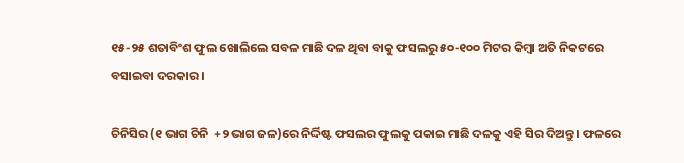୧୫-୨୫ ଶତାବିଂଶ ଫୁଲ ଖୋଲିଲେ ସବଳ ମାଛି ଦଳ ଥିବା ବାକୁ ଫସଲରୁ ୫୦-୧୦୦ ମିଟର କିମ୍ବା ଅତି ନିକଟରେ ବସାଇବା ଦରକାର ।

ଚିନିସିର (୧ ଭାଗ ଚିନି  +୨ ଭାଗ ଜଳ)ରେ ନିର୍ଦ୍ଦିଷ୍ଟ ଫସଲର ଫୁଲକୁ ପକାଇ ମାଛି ଦଳକୁ ଏହି ସିର ଦିଅନ୍ତୁ । ଫଳରେ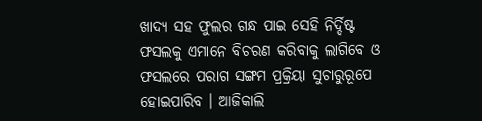ଖାଦ୍ୟ ସହ ଫୁଲର ଗନ୍ଧ ପାଇ ସେହି ନିର୍ଦ୍ଦିଷ୍ଟ ଫସଲକୁ ଏମାନେ ବିଚରଣ କରିବାକୁ ଲାଗିବେ ଓ ଫସଲରେ ପରାଗ ସଙ୍ଗମ ପ୍ରକ୍ରିୟା ସୁଚାରୁରୂପେ ହୋଇପାରିବ । ଆଜିକାଲି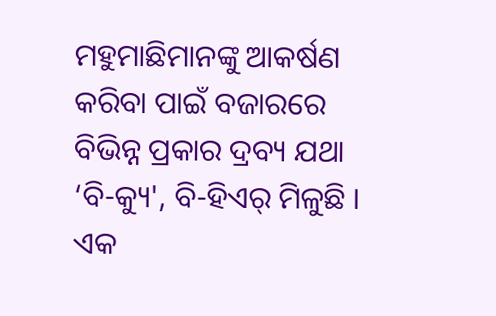ମହୁମାଛିମାନଙ୍କୁ ଆକର୍ଷଣ କରିବା ପାଇଁ ବଜାରରେ ବିଭିନ୍ନ ପ୍ରକାର ଦ୍ରବ୍ୟ ଯଥା ‘ବି-କ୍ୟୁ', ବି-ହିଏର୍ ମିଳୁଛି । ଏକ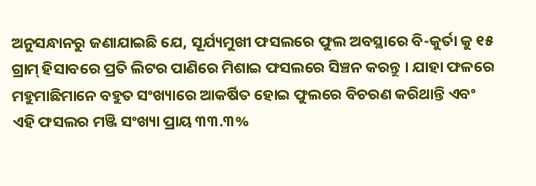ଅନୁସନ୍ଧାନରୁ ଜଣାଯାଇଛି ଯେ, ସୂର୍ଯ୍ୟମୁଖୀ ଫସଲରେ ଫୁଲ ଅବସ୍ଥାରେ ବି-କୁର୍ତା କୁ ୧୫ ଗ୍ରାମ୍ ହିସାବରେ ପ୍ରତି ଲିଟର ପାଣିରେ ମିଶାଇ ଫସଲରେ ସିଞ୍ଚନ କରନ୍ତୁ । ଯାହା ଫଳରେ ମହୁମାଛିମାନେ ବହୁତ ସଂଖ୍ୟାରେ ଆକର୍ଷିତ ହୋଇ ଫୁଲରେ ବିଚରଣ କରିଥାନ୍ତି ଏବଂ ଏହି ଫସଲର ମଞ୍ଜି ସଂଖ୍ୟା ପ୍ରାୟ ୩୩.୩%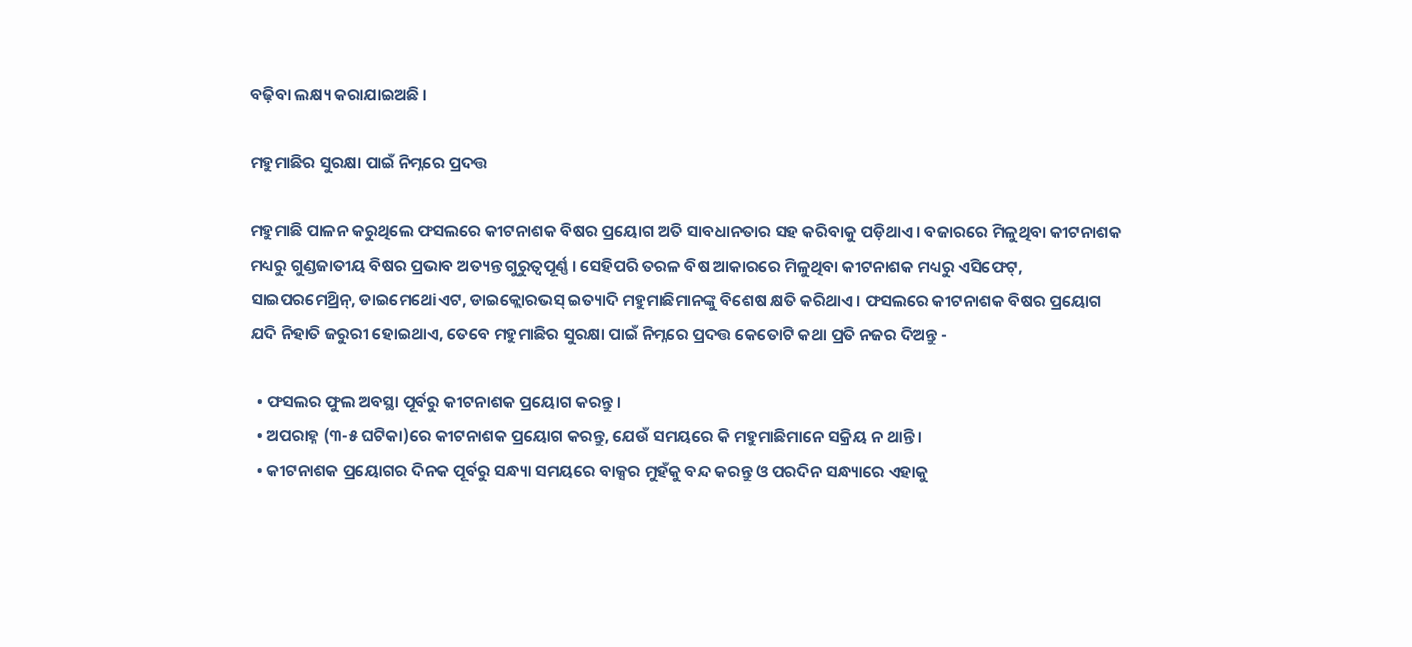ବଢ଼ିବା ଲକ୍ଷ୍ୟ କରାଯାଇଅଛି ।

ମହୁମାଛିର ସୁରକ୍ଷା ପାଇଁ ନିମ୍ନରେ ପ୍ରଦତ୍ତ

ମହୁମାଛି ପାଳନ କରୁଥିଲେ ଫସଲରେ କୀଟନାଶକ ବିଷର ପ୍ରୟୋଗ ଅତି ସାବଧାନତାର ସହ କରିବାକୁ ପଡ଼ିଥାଏ । ବଜାରରେ ମିଳୁଥିବା କୀଟନାଶକ ମଧ୍ୟରୁ ଗୁଣ୍ଡଜାତୀୟ ବିଷର ପ୍ରଭାବ ଅତ୍ୟନ୍ତ ଗୁରୁତ୍ୱପୂର୍ଣ୍ଣ । ସେହିପରି ତରଳ ବିଷ ଆକାରରେ ମିଳୁଥିବା କୀଟନାଶକ ମଧ୍ୟରୁ ଏସିଫେଟ୍, ସାଇପରମେଥ୍ରିନ୍, ଡାଇମେଥେiଏଟ, ଡାଇକ୍ଲୋରଭସ୍ ଇତ୍ୟାଦି ମହୁମାଛିମାନଙ୍କୁ ବିଶେଷ କ୍ଷତି କରିଥାଏ । ଫସଲରେ କୀଟନାଶକ ବିଷର ପ୍ରୟୋଗ ଯଦି ନିହାତି ଜରୁରୀ ହୋଇଥାଏ, ତେବେ ମହୁମାଛିର ସୁରକ୍ଷା ପାଇଁ ନିମ୍ନରେ ପ୍ରଦତ୍ତ କେତୋଟି କଥା ପ୍ରତି ନଜର ଦିଅନ୍ତୁ -

  • ଫସଲର ଫୁଲ ଅବସ୍ଥା ପୂର୍ବରୁ କୀଟନାଶକ ପ୍ରୟୋଗ କରନ୍ତୁ ।
  • ଅପରାହ୍ନ (୩-୫ ଘଟିକା)ରେ କୀଟନାଶକ ପ୍ରୟୋଗ କରନ୍ତୁ, ଯେଉଁ ସମୟରେ କି ମହୁମାଛିମାନେ ସକ୍ରିୟ ନ ଥାନ୍ତି ।
  • କୀଟନାଶକ ପ୍ରୟୋଗର ଦିନକ ପୂର୍ବରୁ ସନ୍ଧ୍ୟା ସମୟରେ ବାକ୍ସର ମୁହଁକୁ ବନ୍ଦ କରନ୍ତୁ ଓ ପରଦିନ ସନ୍ଧ୍ୟାରେ ଏହାକୁ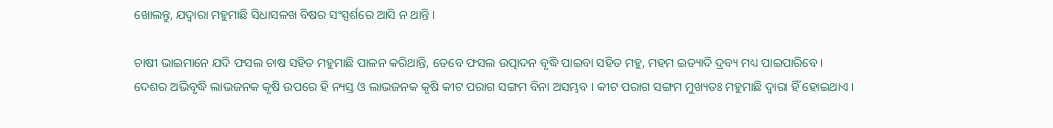ଖୋଲନ୍ତୁ, ଯଦ୍ଵାରା ମହୁମାଛି ସିଧାସଳଖ ବିଷର ସଂସ୍ପର୍ଶରେ ଆସି ନ ଥାନ୍ତି ।

ଚାଷୀ ଭାଇମାନେ ଯଦି ଫସଲ ଚାଷ ସହିତ ମହୁମାଛି ପାଳନ କରିଥାନ୍ତି, ତେବେ ଫସଲ ଉତ୍ପାଦନ ବୃଦ୍ଧି ପାଇବା ସହିତ ମହୁ, ମହମ ଇତ୍ୟାଦି ଦ୍ରବ୍ୟ ମଧ୍ୟ ପାଇପାରିବେ । ଦେଶର ଅଭିବୃଦ୍ଧି ଲାଭଜନକ କୃଷି ଉପରେ ହି ନ୍ୟସ୍ତ ଓ ଲାଭଜନକ କୃଷି କୀଟ ପରାଗ ସଙ୍ଗମ ବିନା ଅସମ୍ଭବ । କୀଟ ପରାଗ ସଙ୍ଗମ ମୁଖ୍ୟତଃ ମହୁମାଛି ଦ୍ଵାରା ହିଁ ହୋଇଥାଏ ।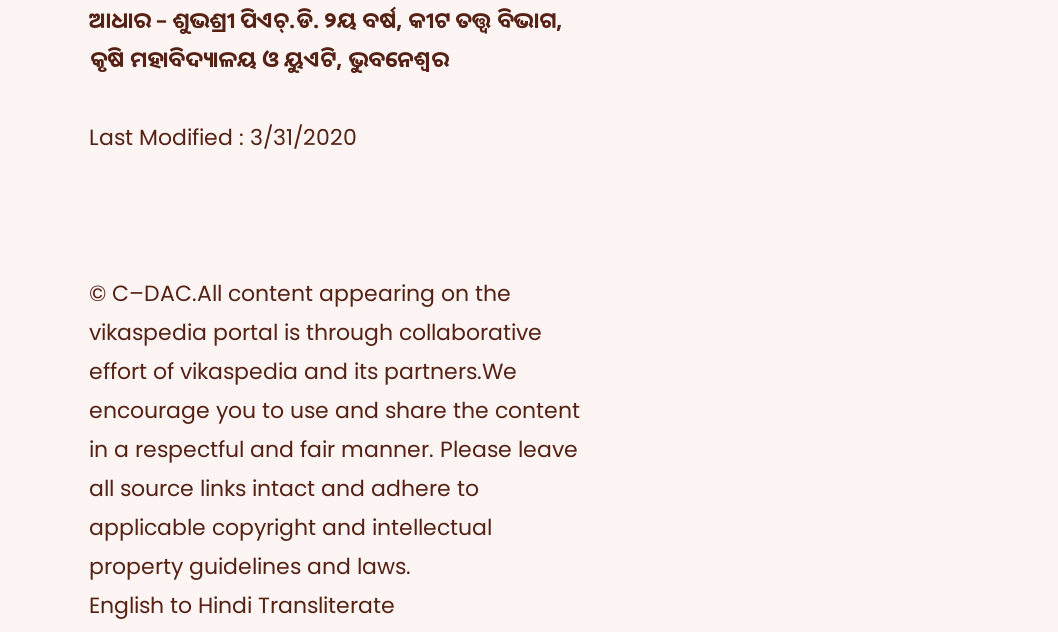ଆଧାର – ଶୁଭଶ୍ରୀ ପିଏଚ୍.ଡି. ୨ୟ ବର୍ଷ, କୀଟ ତତ୍ତ୍ଵ ବିଭାଗ, କୃଷି ମହାବିଦ୍ୟାଳୟ ଓ ୟୁଏଟି, ଭୁବନେଶ୍ଵର

Last Modified : 3/31/2020



© C–DAC.All content appearing on the vikaspedia portal is through collaborative effort of vikaspedia and its partners.We encourage you to use and share the content in a respectful and fair manner. Please leave all source links intact and adhere to applicable copyright and intellectual property guidelines and laws.
English to Hindi Transliterate